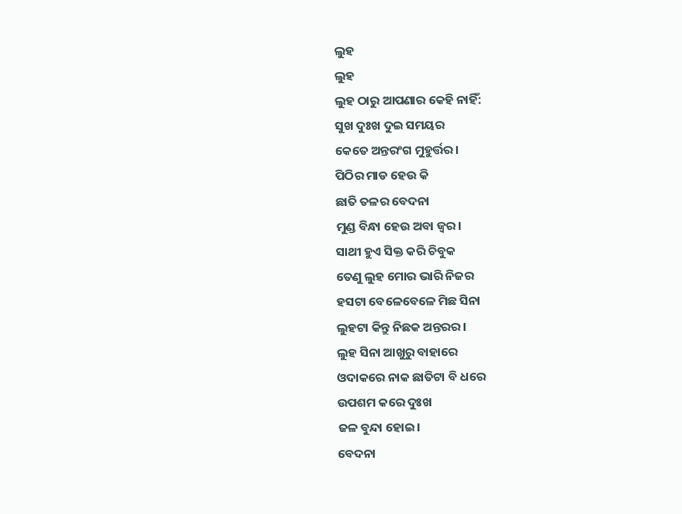ଲୁହ
ଲୁହ
ଲୁହ ଠାରୁ ଆପଣାର କେହି ନାହିଁ:
ସୁଖ ଦୁଃଖ ଦୁଇ ସମୟର
କେତେ ଅନ୍ତରଂଗ ମୁହୁର୍ତ୍ତର।
ପିଠିର ମାଡ ହେଉ କି
ଛାତି ତଳର ବେଦନା
ମୁଣ୍ଡ ବିନ୍ଧା ହେଉ ଅବା ଜ୍ୱର।
ସାଥୀ ହୁଏ ସିକ୍ତ କରି ଚିବୁକ
ତେଣୁ ଲୁହ ମୋର ଭାରି ନିଜର
ହସଟା ବେଳେବେଳେ ମିଛ ସିନା
ଲୁହଟା କିନ୍ତୁ ନିଛକ ଅନ୍ତରର।
ଲୁହ ସିନା ଆଖୁରୁ ବାହାରେ
ଓଦାକରେ ନାକ ଛାତିଟା ବି ଧରେ
ଉପଶମ କରେ ଦୁଃଖ
ଜଳ ବୁନ୍ଦା ହୋଇ।
ବେଦନା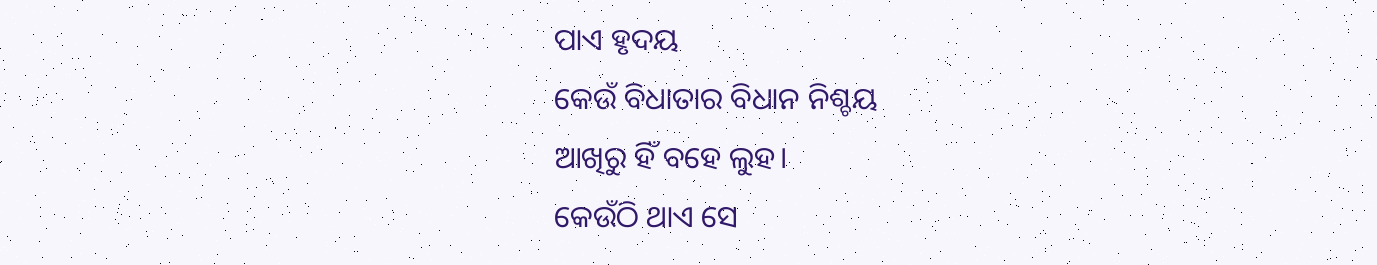ପାଏ ହୃଦୟ
କେଉଁ ବିଧାତାର ବିଧାନ ନିଶ୍ଚୟ
ଆଖିରୁ ହିଁ ବହେ ଲୁହ।
କେଉଁଠି ଥାଏ ସେ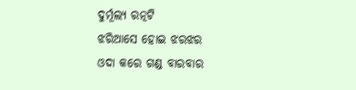ଦୁର୍ମୂଲ୍ୟ ରତ୍ନଟି
ଝରିଆସେ ହୋଇ ଝରଝର
ଓଦା କରେ ଗଣ୍ଡ ବାରବାର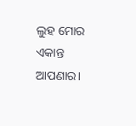ଲୁହ ମୋର ଏକାନ୍ତ ଆପଣାର।